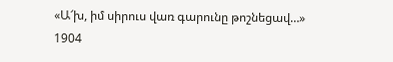«Ա՜խ, իմ սիրուս վառ գարունը թոշնեցավ…»
1904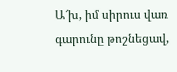Ա՜խ, իմ սիրուս վառ գարունը թոշնեցավ,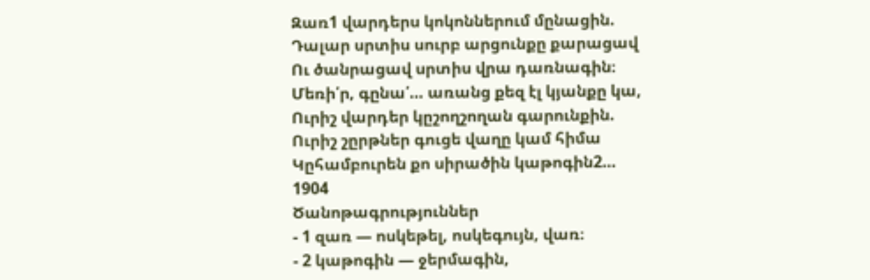Զառ1 վարդերս կոկոններում մընացին.
Դալար սրտիս սուրբ արցունքը քարացավ
Ու ծանրացավ սրտիս վրա դառնագին։
Մեռի՛ր, գընա՛… առանց քեզ էլ կյանքը կա,
Ուրիշ վարդեր կըշողշողան գարունքին.
Ուրիշ շըրթներ գուցե վաղը կամ հիմա
Կըհամբուրեն քո սիրածին կաթոգին2…
1904
Ծանոթագրություններ
- 1 զառ — ոսկեթել, ոսկեգույն, վառ։
- 2 կաթոգին — ջերմագին,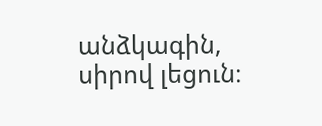անձկագին, սիրով լեցուն։